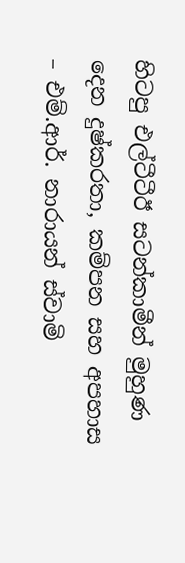හිටපු එල්ටීටීඊ සටන්කාමීන් මුහුණ දෙන දුෂ්කරතා, කම්පන සහ අපහාස – එම්.ආර්. නාරායන් ස්වාමි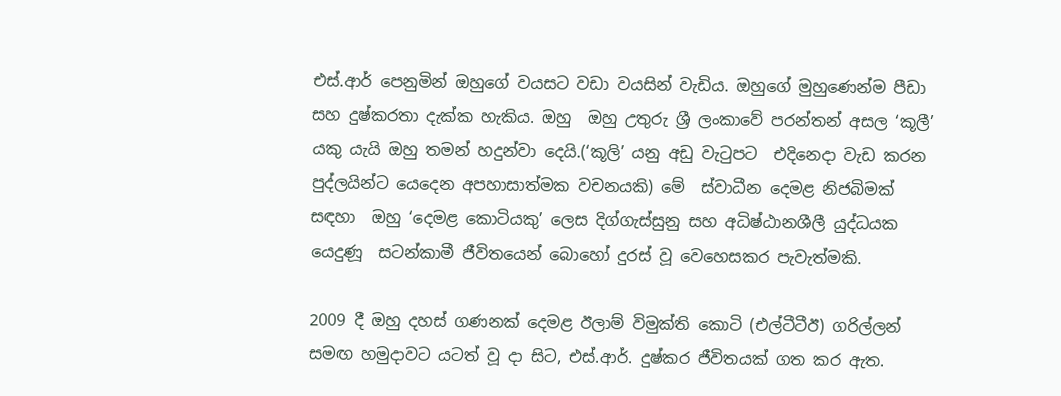එස්.ආර් පෙනුමින් ඔහුගේ වයසට වඩා වයසින් වැඩිය. ඔහුගේ මුහුණෙන්ම පීඩා සහ දුෂ්කරතා දැක්ක හැකිය. ඔහු  ඔහු උතුරු ශ්‍රී ලංකාවේ පරන්තන් අසල ‘කූලී’ යකු යැයි ඔහු තමන් හදුන්වා දෙයි.(‘කූලි’ යනු අඩු වැටුපට  එදිනෙදා වැඩ කරන පුද්ලයින්ට යෙදෙන අපහාසාත්මක වචනයකි) මේ  ස්වාධීන දෙමළ නිජබිමක්  සඳහා  ඔහු ‘දෙමළ කොටියකු’ ලෙස දිග්ගැස්සුනු සහ අධිෂ්ඨානශීලී යුද්ධයක යෙදුණූ  සටන්කාමී ජීවිතයෙන් බොහෝ දුරස් වූ වෙහෙසකර පැවැත්මකි.

2009 දී ඔහු දහස් ගණනක් දෙමළ ඊලාම් විමුක්ති කොටි (එල්ටීටීඊ) ගරිල්ලන් සමඟ හමුදාවට යටත් වූ දා සිට, එස්.ආර්. දුෂ්කර ජීවිතයක් ගත කර ඇත.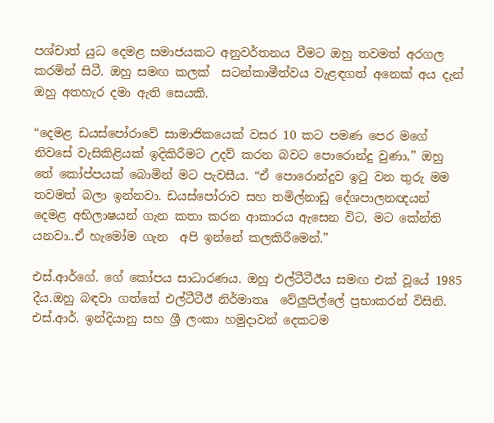පශ්චාත් යුධ දෙමළ සමාජයකට අනුවර්තනය වීමට ඔහු තවමත් අරගල කරමින් සිටී. ඔහු සමඟ කලක්  සටන්කාමීත්වය වැළඳගත් අනෙක් අය දැන් ඔහු අතහැර දමා ඇති සෙයකි.

“දෙමළ ඩයස්පෝරාවේ සාමාජිකයෙක් වසර 10 කට පමණ පෙර මගේ නිවසේ වැසිකිළියක් ඉදිකිරීමට උදව් කරන බවට පොරොන්දු වුණා,” ඔහු තේ කෝප්පයක් බොමින් මට පැවසීය. “ඒ පොරොන්දුව ඉටු වන තුරු මම තවමත් බලා ඉන්නවා. ඩයස්පෝරාව සහ තමිල්නාඩු දේශපාලනඥයන් දෙමළ අභිලාෂයන් ගැන කතා කරන ආකාරය ඇසෙන විට, මට කේන්ති යනවා..ඒ හැමෝම ගැන  අපි ඉන්නේ කලකිරීමෙන්.”

එස්.ආර්ගේ. ගේ කෝපය සාධාරණය. ඔහු එල්ටීටීඊය සමඟ එක් වූයේ 1985 දීය.ඔහු බඳවා ගත්තේ එල්ටීටීඊ නිර්මාතෘ  වේලුපිල්ලේ ප්‍රභාකරන් විසිනි.  එස්.ආර්. ඉන්දියානු සහ ශ්‍රී ලංකා හමුදාවන් දෙකටම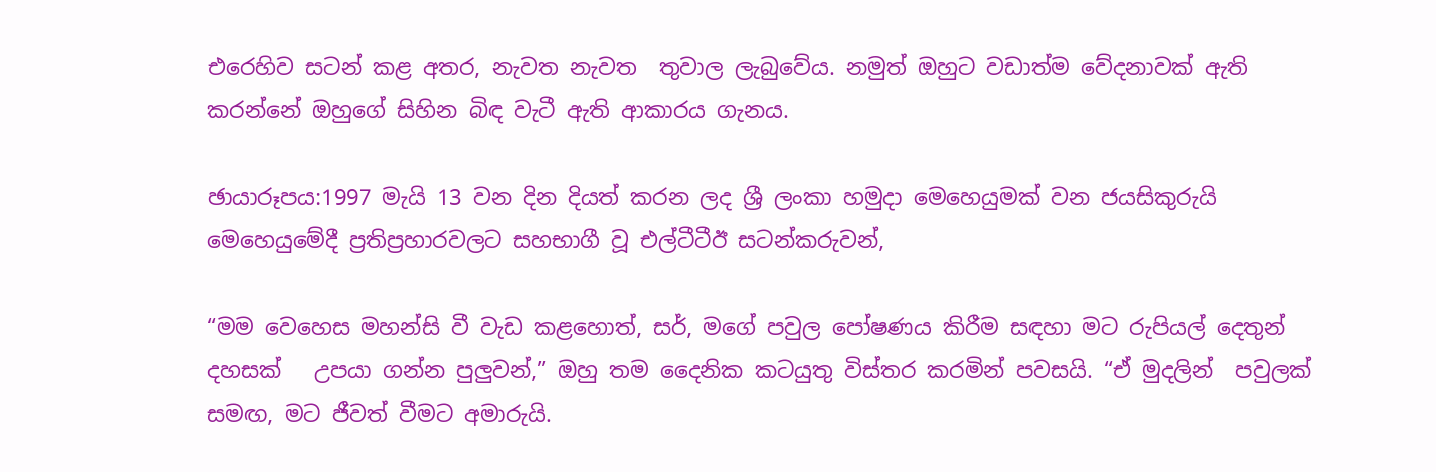එරෙහිව සටන් කළ අතර, නැවත නැවත  තුවාල ලැබුවේය. නමුත් ඔහුට වඩාත්ම වේදනාවක් ඇති කරන්නේ ඔහුගේ සිහින බිඳ වැටී ඇති ආකාරය ගැනය.

ඡායාරූපය:1997 මැයි 13 වන දින දියත් කරන ලද ශ්‍රී ලංකා හමුදා මෙහෙයුමක් වන ජයසිකුරුයි මෙහෙයුමේදී ප්‍රතිප්‍රහාරවලට සහභාගී වූ එල්ටීටීඊ සටන්කරුවන්,

“මම වෙහෙස මහන්සි වී වැඩ කළහොත්, සර්, මගේ පවුල පෝෂණය කිරීම සඳහා මට රුපියල් දෙතුන් දහසක්   උපයා ගන්න පුලුවන්,” ඔහු තම දෛනික කටයුතු විස්තර කරමින් පවසයි. “ඒ මුදලින්  පවුලක් සමඟ, මට ජීවත් වීමට අමාරුයි.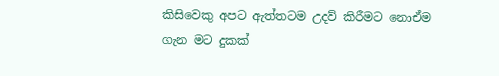කිසිවෙකු අපට ඇත්තටම උදව් කිරීමට නොඒම ගැන මට දුකක්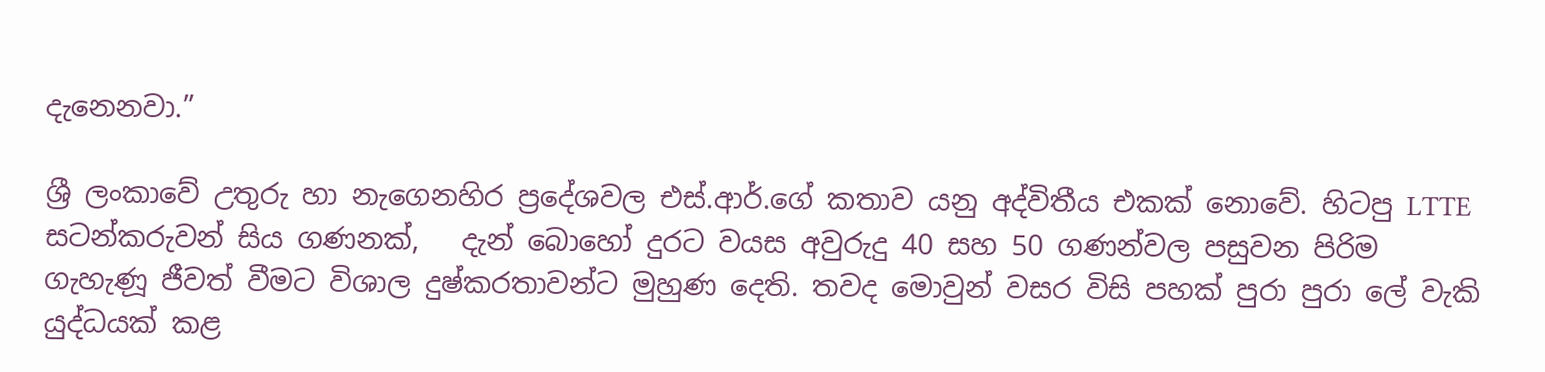දැනෙනවා.”

ශ්‍රී ලංකාවේ උතුරු හා නැගෙනහිර ප්‍රදේශවල එස්.ආර්.ගේ කතාව යනු අද්විතීය එකක් නොවේ. හිටපු LTTE සටන්කරුවන් සිය ගණනක්,   දැන් බොහෝ දුරට වයස අවුරුදු 40 සහ 50 ගණන්වල පසුවන පිරිම ගැහැණූ ජීවත් වීමට විශාල දුෂ්කරතාවන්ට මුහුණ දෙති. තවද මොවුන් වසර විසි පහක් පුරා පුරා ලේ වැකි යුද්ධයක් කළ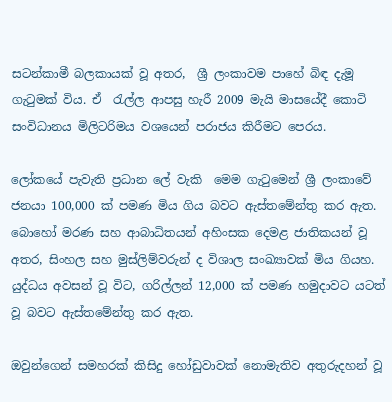සටන්කාමී බලකායක් වූ අතර,  ශ්‍රී ලංකාවම පාහේ බිඳ දැමූ ගැටුමක් විය. ඒ  රැල්ල ආපසු හැරී 2009 මැයි මාසයේදී කොටි සංවිධානය මිලිටරිමය වශයෙන් පරාජය කිරීමට පෙරය.

ලෝකයේ පැවැති ප්‍රධාන ලේ වැකි  මෙම ගැටුමෙන් ශ්‍රී ලංකාවේ ජනයා 100,000 ක් පමණ මිය ගිය බවට ඇස්තමේන්තු කර ඇත. බොහෝ මරණ සහ ආබාධිතයන් අහිංසක දෙමළ ජාතිකයන් වූ අතර, සිංහල සහ මුස්ලිම්වරුන් ද විශාල සංඛ්‍යාවක් මිය ගියහ. යුද්ධය අවසන් වූ විට, ගරිල්ලන් 12,000 ක් පමණ හමුදාවට යටත් වූ බවට ඇස්තමේන්තු කර ඇත.

ඔවුන්ගෙන් සමහරක් කිසිදු හෝඩුවාවක් නොමැතිව අතුරුදහන් වූ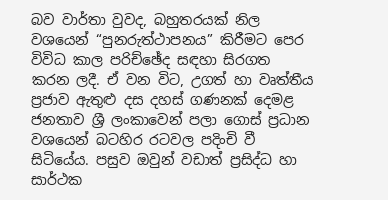බව වාර්තා වුවද, බහුතරයක් නිල වශයෙන් “පුනරුත්ථාපනය” කිරීමට පෙර විවිධ කාල පරිච්ඡේද සඳහා සිරගත කරන ලදී. ඒ වන විට, උගත් හා වෘත්තීය ප්‍රජාව ඇතුළු දස දහස් ගණනක් දෙමළ ජනතාව ශ්‍රී ලංකාවෙන් පලා ගොස් ප්‍රධාන වශයෙන් බටහිර රටවල පදිංචි වී සිටියේය. පසුව ඔවුන් වඩාත් ප්‍රසිද්ධ හා සාර්ථක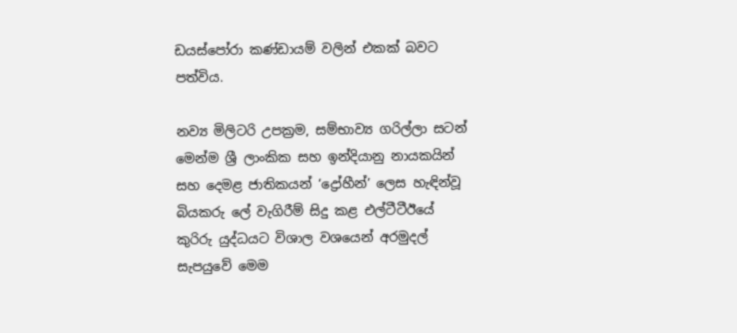ඩයස්පෝරා කණ්ඩායම් වලින් එකක් බවට පත්විය.

නව්‍ය මිලිටරි උපක්‍රම, සම්භාව්‍ය ගරිල්ලා සටන් මෙන්ම ශ්‍රී ලාංකික සහ ඉන්දියානු නායකයින් සහ දෙමළ ජාතිකයන් ‘ද්‍රෝහීන්’ ලෙස හැඳින්වූ  බියකරු ලේ වැගිරීම් සිදු කළ එල්ටීටීඊයේ කුරිරු යුද්ධයට විශාල වශයෙන් අරමුදල් සැපයුවේ මෙම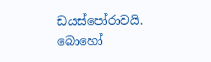ඩයස්පෝරාවයි. බොහෝ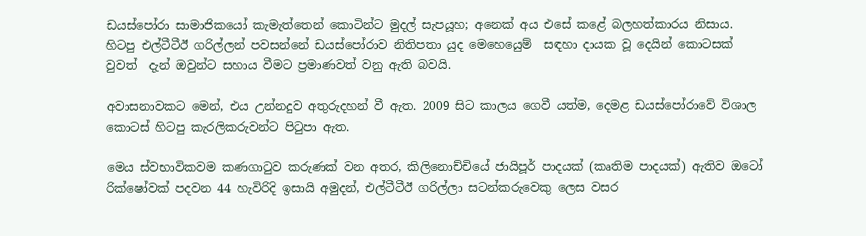ඩයස්පෝරා සාමාජිකයෝ කැමැත්තෙන් කොටින්ට මුදල් සැපයූහ; අනෙක් අය එසේ කළේ බලහත්කාරය නිසාය. හිටපු එල්ටීටීඊ ගරිල්ලන් පවසන්නේ ඩයස්පෝරාව නිතිපතා යුද මෙහෙයෙුම්  සඳහා දායක වූ දෙයින් කොටසක් වුවත්  දැන් ඔවුන්ට සහාය වීමට ප්‍රමාණවත් වනු ඇති බවයි.

අවාසනාවකට මෙන්, එය උන්නදුව අතුරුදහන් වී ඇත. 2009 සිට කාලය ගෙවී යත්ම, දෙමළ ඩයස්පෝරාවේ විශාල කොටස් හිටපු කැරලිකරුවන්ට පිටුපා ඇත.

මෙය ස්වභාවිකවම කණගාටුව කරුණක් වන අතර, කිලිනොච්චියේ ජායිපූර් පාදයක් (කෘතිම පාදයක්) ඇතිව ඔටෝ රික්ෂෝවක් පදවන 44 හැවිරිදි ඉසායි අමුදන්, එල්ටීටීඊ ගරිල්ලා සටන්කරුවෙකු ලෙස වසර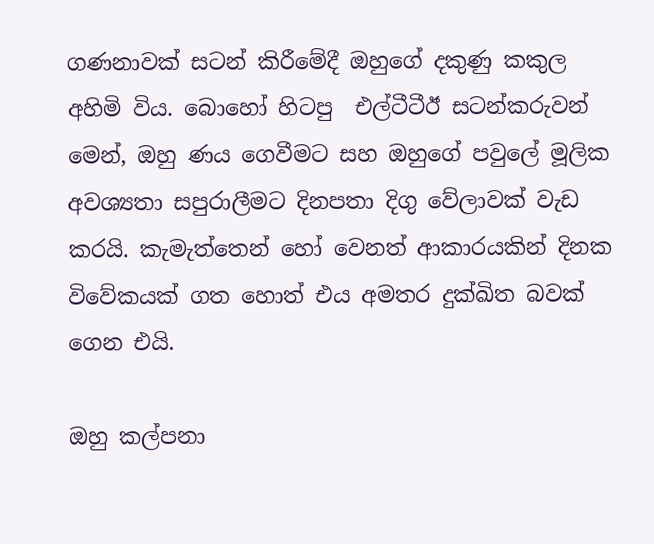ගණනාවක් සටන් කිරීමේදී ඔහුගේ දකුණු කකුල අහිමි විය. බොහෝ හිටපු  එල්ටීටීඊ සටන්කරුවන් මෙන්, ඔහු ණය ගෙවීමට සහ ඔහුගේ පවුලේ මූලික අවශ්‍යතා සපුරාලීමට දිනපතා දිගු වේලාවක් වැඩ කරයි. කැමැත්තෙන් හෝ වෙනත් ආකාරයකින් දිනක විවේකයක් ගත හොත් එය අමතර දුක්ඛිත බවක් ගෙන එයි.

ඔහු කල්පනා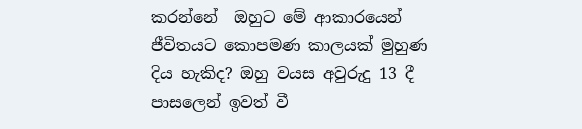කරන්නේ  ඔහුට මේ ආකාරයෙන් ජීවිතයට කොපමණ කාලයක් මුහුණ දිය හැකිද? ඔහු වයස අවුරුදු 13 දී පාසලෙන් ඉවත් වී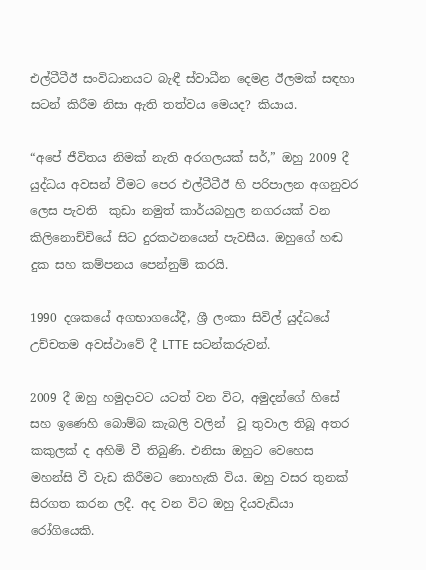එල්ටීටීඊ සංවිධානයට බැඳී ස්වාධීන දෙමළ ඊලමක් සඳහා සටන් කිරීම නිසා ඇති තත්වය මෙයද? කියාය.

“අපේ ජීවිතය නිමක් නැති අරගලයක් සර්,” ඔහු 2009 දී යුද්ධය අවසන් වීමට පෙර එල්ටීටීඊ හි පරිපාලන අගනුවර ලෙස පැවති  කුඩා නමුත් කාර්යබහුල නගරයක් වන කිලිනොච්චියේ සිට දුරකථනයෙන් පැවසීය. ඔහුගේ හඬ දුක සහ කම්පනය පෙන්නුම් කරයි.

1990 දශකයේ අගභාගයේදී, ශ්‍රී ලංකා සිවිල් යුද්ධයේ උච්චතම අවස්ථාවේ දී LTTE සටන්කරුවන්.

2009 දී ඔහු හමුදාවට යටත් වන විට, අමුදන්ගේ හිසේ සහ ඉණෙහි බොම්බ කැබලි වලින්  වූ තුවාල තිබූ අතර කකුලක් ද අහිමි වී තිබුණි. එනිසා ඔහුට වෙහෙස මහන්සි වී වැඩ කිරීමට නොහැකි විය. ඔහු වසර තුනක් සිරගත කරන ලදී. අද වන විට ඔහු දියවැඩියා රෝගියෙකි.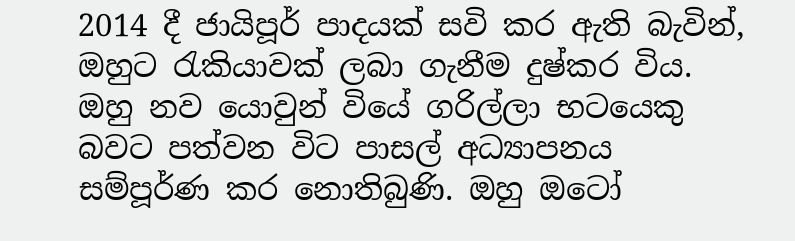2014 දී ජායිපූර් පාදයක් සවි කර ඇති බැවින්, ඔහුට රැකියාවක් ලබා ගැනීම දුෂ්කර විය. ඔහු නව යොවුන් වියේ ගරිල්ලා භටයෙකු බවට පත්වන විට පාසල් අධ්‍යාපනය සම්පූර්ණ කර නොතිබුණි. ඔහු ඔටෝ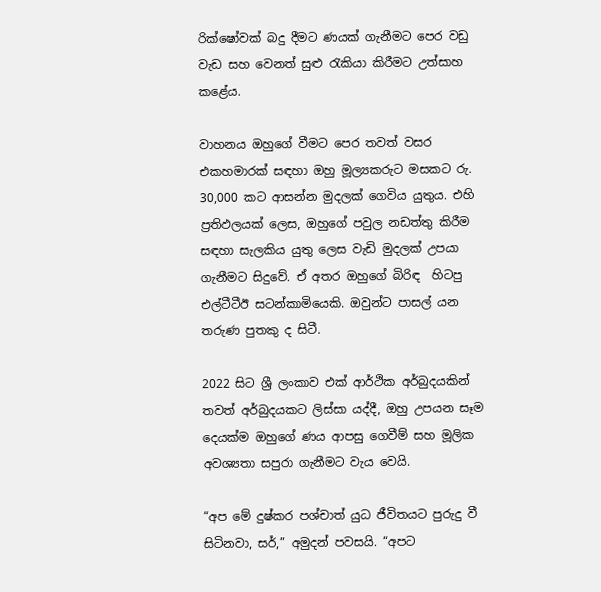රික්ෂෝවක් බදු දීමට ණයක් ගැනීමට පෙර වඩු වැඩ සහ වෙනත් සුළු රැකියා කිරීමට උත්සාහ කළේය.

වාහනය ඔහුගේ වීමට පෙර තවත් වසර එකහමාරක් සඳහා ඔහු මූල්‍යකරුට මසකට රු. 30,000 කට ආසන්න මුදලක් ගෙවිය යුතුය. එහි ප්‍රතිඵලයක් ලෙස, ඔහුගේ පවුල නඩත්තු කිරීම සඳහා සැලකිය යුතු ලෙස වැඩි මුදලක් උපයා ගැනීමට සිදුවේ. ඒ අතර ඔහුගේ බිරිඳ  හිටපු එල්ටීටීඊ සටන්කාමියෙකි. ඔවුන්ට පාසල් යන තරුණ පුතකු ද සිටී.

2022 සිට ශ්‍රී ලංකාව එක් ආර්ථික අර්බුදයකින් තවත් අර්බුදයකට ලිස්සා යද්දී, ඔහු උපයන සෑම දෙයක්ම ඔහුගේ ණය ආපසු ගෙවීම් සහ මූලික අවශ්‍යතා සපුරා ගැනීමට වැය වෙයි.

“අප මේ දුෂ්කර පශ්චාත් යුධ ජීවිතයට පුරුදු වී සිටිනවා, සර්,” අමුදන් පවසයි. “අපට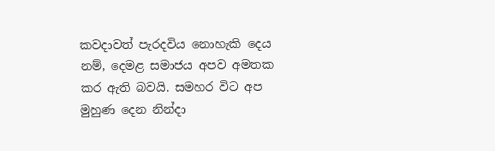කවදාවත් පැරදවිය නොහැකි දෙය නම්, දෙමළ සමාජය අපව අමතක කර ඇති බවයි. සමහර විට අප මුහුණ දෙන නින්දා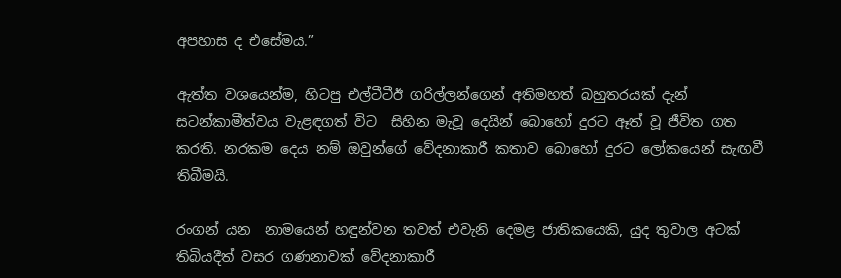අපහාස ද එසේමය.”

ඇත්ත වශයෙන්ම, හිටපු එල්ටීටීඊ ගරිල්ලන්ගෙන් අතිමහත් බහුතරයක් දැන් සටන්කාමීත්වය වැළඳගත් විට  සිහින මැවූ දෙයින් බොහෝ දුරට ඈත් වූ ජීවිත ගත කරති. නරකම දෙය නම් ඔවුන්ගේ වේදනාකාරී කතාව බොහෝ දුරට ලෝකයෙන් සැඟවී තිබීමයි.

රංගන් යන  නාමයෙන් හඳුන්වන තවත් එවැනි දෙමළ ජාතිකයෙකි, යුද තුවාල අටක් තිබියදීත් වසර ගණනාවක් වේදනාකාරී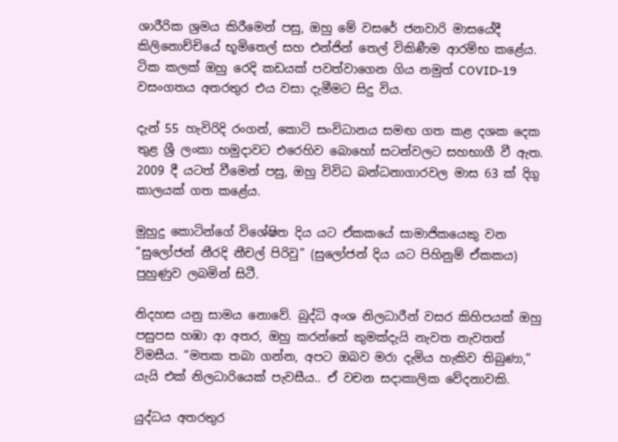ශාරීරික ශ්‍රමය කිරීමෙන් පසු, ඔහු මේ වසරේ ජනවාරි මාසයේදී කිලිනොච්චියේ භූමිතෙල් සහ එන්ජින් තෙල් විකිණීම ආරම්භ කළේය. ටික කලක් ඔහු රෙදි කඩයක් පවත්වාගෙන ගිය නමුත් COVID-19 වසංගතය අතරතුර එය වසා දැමීමට සිදු විය.

දැන් 55 හැවිරිදි රංගන්, කොටි සංවිධානය සමඟ ගත කළ දශක දෙක තුළ ශ්‍රී ලංකා හමුදාවට එරෙහිව බොහෝ සටන්වලට සහභාගී වී ඇත. 2009 දී යටත් වීමෙන් පසු, ඔහු විවිධ බන්ධනාගාරවල මාස 63 ක් දිගු කාලයක් ගත කළේය.

මුහුදු කොටින්ගේ විශේෂිත දිය යට ඒකකයේ සාමාජිකයෙකු වන “සුලෝජන් නීරදි නීචල් පිරිවු” (සුලෝජන් දිය යට පිහිනුම් ඒකකය) පුහුණුව ලබමින් සිටී.

නිදහස යනු සාමය නොවේ. බුද්ධි අංශ නිලධාරීන් වසර කිහිපයක් ඔහු පසුපස හඹා ආ අතර, ඔහු කරන්නේ කුමක්දැයි නැවත නැවතත් විමසීය. “මතක තබා ගන්න, අපට ඔබව මරා දැමිය හැකිව තිබුණා,”  යැයි එක් නිලධාරියෙක් පැවසීය.. ඒ වචන සදාකාලික වේදනාවකි.

යුද්ධය අතරතුර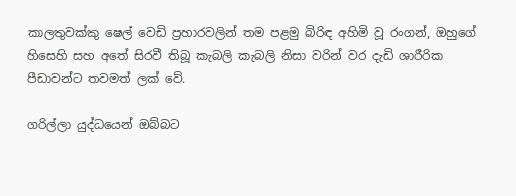කාලතුවක්කු ෂෙල් වෙඩි ප්‍රහාරවලින් තම පළමු බිරිඳ අහිමි වූ රංගන්, ඔහුගේ හිසෙහි සහ අතේ සිරවී තිබූ කැබලි කැබලි නිසා වරින් වර දැඩි ශාරීරික පීඩාවන්ට තවමත් ලක් වේ.

ගරිල්ලා යුද්ධයෙන් ඔබ්බට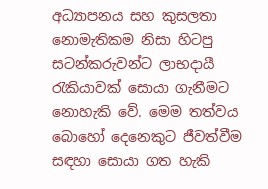අධ්‍යාපනය සහ කුසලතා නොමැතිකම නිසා හිටපු සටන්කරුවන්ට ලාභදායී රැකියාවක් සොයා ගැනීමට නොහැකි වේ. මෙම තත්වය බොහෝ දෙනෙකුට ජීවත්වීම සඳහා සොයා ගත හැකි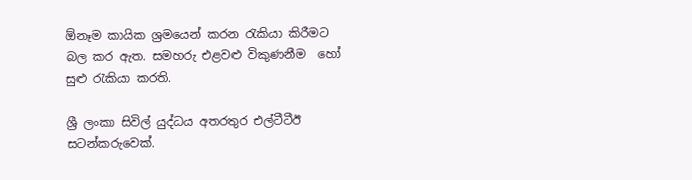ඕනෑම කායික ශ්‍රමයෙන් කරන රැකියා කිරීමට බල කර ඇත. සමහරු එළවළු විකුණනීම  හෝ සුළු රැකියා කරති.

ශ්‍රී ලංකා සිවිල් යුද්ධය අතරතුර එල්ටීටීඊ සටන්කරුවෙක්.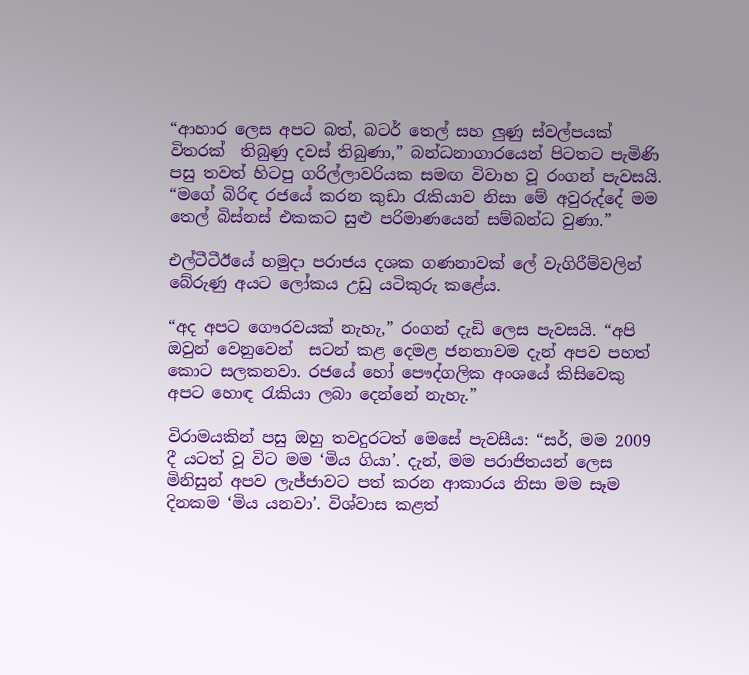“ආහාර ලෙස අපට බත්, බටර් තෙල් සහ ලුණු ස්වල්පයක් විතරක්  තිබුණු දවස් තිබුණා,” බන්ධනාගාරයෙන් පිටතට පැමිණි පසු තවත් හිටපු ගරිල්ලාවරියක සමඟ විවාහ වූ රංගන් පැවසයි. “මගේ බිරිඳ රජයේ කරන කුඩා රැකියාව නිසා මේ අවුරුද්දේ මම තෙල් බිස්නස් එකකට සුළු පරිමාණයෙන් සම්බන්ධ වුණා.”

එල්ටීටීඊයේ හමුදා පරාජය දශක ගණනාවක් ලේ වැගිරීම්වලින් බේරුණු අයට ලෝකය උඩු යටිකුරු කළේය.

“අද අපට ගෞරවයක් නැහැ,” රංගන් දැඩි ලෙස පැවසයි. “අපි ඔවුන් වෙනුවෙන්  සටන් කළ දෙමළ ජනතාවම දැන් අපව පහත් කොට සලකනවා. රජයේ හෝ පෞද්ගලික අංශයේ කිසිවෙකු අපට හොඳ රැකියා ලබා දෙන්නේ නැහැ.”

විරාමයකින් පසු ඔහු තවදුරටත් මෙසේ පැවසීය: “සර්, මම 2009 දී යටත් වූ විට මම ‘මිය ගියා’. දැන්, මම පරාජිතයන් ලෙස මිනිසුන් අපව ලැජ්ජාවට පත් කරන ආකාරය නිසා මම සෑම දිනකම ‘මිය යනවා’. විශ්වාස කළත්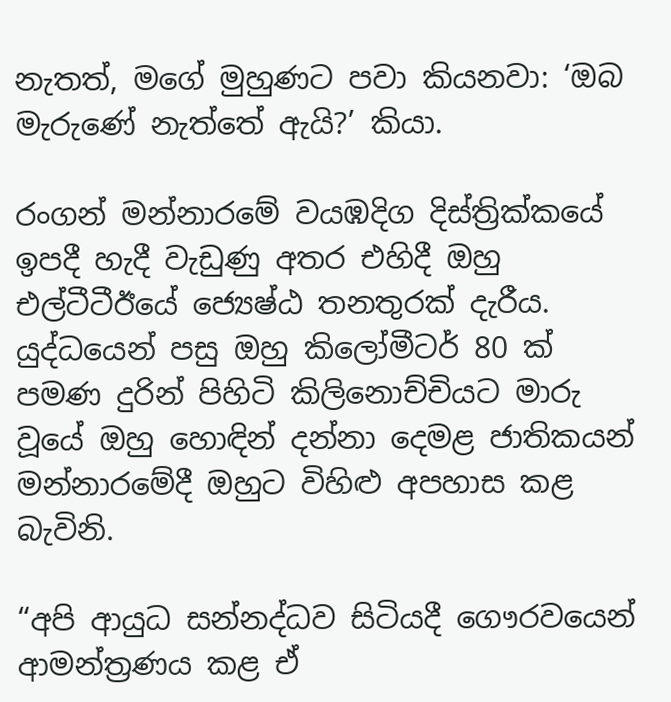නැතත්, මගේ මුහුණට පවා කියනවා: ‘ඔබ මැරුණේ නැත්තේ ඇයි?’ කියා.

රංගන් මන්නාරමේ වයඹදිග දිස්ත්‍රික්කයේ ඉපදී හැදී වැඩුණු අතර එහිදී ඔහු එල්ටීටීඊයේ ජ්‍යෙෂ්ඨ තනතුරක් දැරීය. යුද්ධයෙන් පසු ඔහු කිලෝමීටර් 80 ක් පමණ දුරින් පිහිටි කිලිනොච්චියට මාරු වූයේ ඔහු හොඳින් දන්නා දෙමළ ජාතිකයන් මන්නාරමේදී ඔහුට විහිළු අපහාස කළ බැවිනි.

“අපි ආයුධ සන්නද්ධව සිටියදී ගෞරවයෙන් ආමන්ත්‍රණය කළ ඒ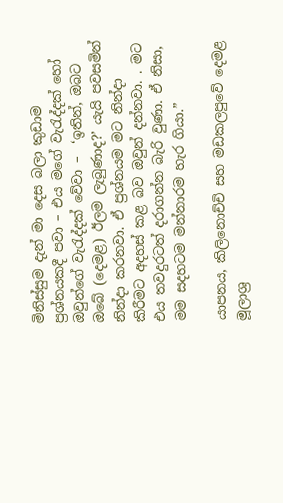මිනිස්සුම දැන් මා දෙස බලා කුඩාම ප්‍රශ්නයකදී පවා – එය මගේ වැරැද්දක් හෝ ඔවුන්ගේ වැරැද්දක් වේවා –  ‘ඉතින්, ඔබට ඔබේ (දෙමළ) ඊලම ලැබුණාද?’ යැයි පවසමින් නින්දා කරනවා. ඒ ප්‍රශ්නයම මට නින්දා කිරීමට අදහස් කළ බව ඔවුන් දන්නවා. . මට එය තවදුරටත් දරාගන්න බැරි වුණා. ඒ නිසා, මම සදහටම මන්නාරම හැර ගියා.”

යාපනය, කිලිනොච්චි සහ මඩකලපුවේ දෙමළ මූලාශ්‍ර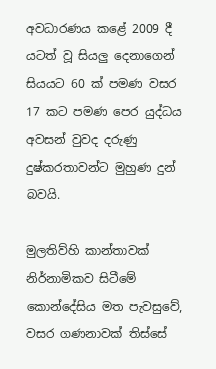අවධාරණය කළේ 2009 දී යටත් වූ සියලු දෙනාගෙන් සියයට 60 ක් පමණ වසර 17 කට පමණ පෙර යුද්ධය අවසන් වුවද දරුණු දුෂ්කරතාවන්ට මුහුණ දුන් බවයි.

මුලතිව්හි කාන්තාවක් නිර්නාමිකව සිටීමේ කොන්දේසිය මත පැවසුවේ, වසර ගණනාවක් තිස්සේ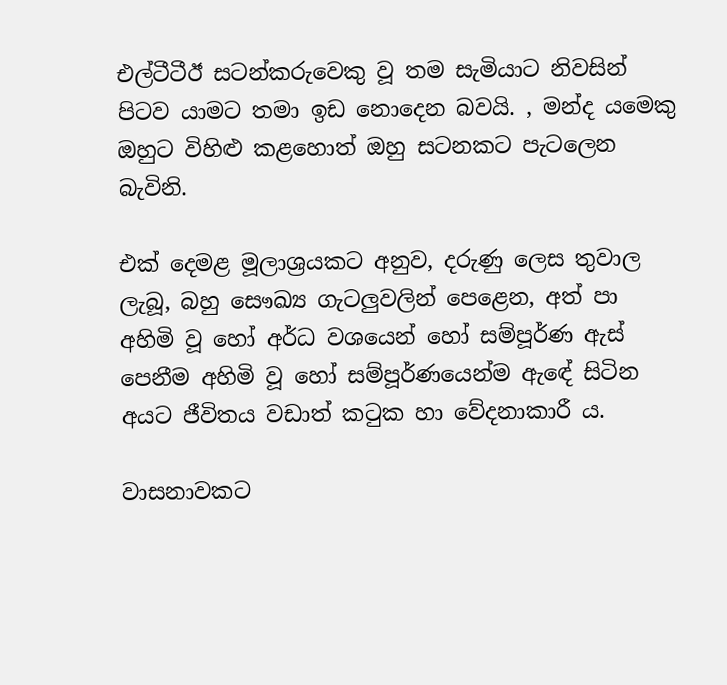එල්ටීටීඊ සටන්කරුවෙකු වූ තම සැමියාට නිවසින් පිටව යාමට තමා ඉඩ නොදෙන බවයි. , මන්ද යමෙකු ඔහුට විහිළු කළහොත් ඔහු සටනකට පැටලෙන බැවිනි.

එක් දෙමළ මූලාශ්‍රයකට අනුව, දරුණු ලෙස තුවාල ලැබූ, බහු සෞඛ්‍ය ගැටලුවලින් පෙළෙන, අත් පා අහිමි වූ හෝ අර්ධ වශයෙන් හෝ සම්පූර්ණ ඇස් පෙනීම අහිමි වූ හෝ සම්පූර්ණයෙන්ම ඇඳේ සිටින අයට ජීවිතය වඩාත් කටුක හා වේදනාකාරී ය.

වාසනාවකට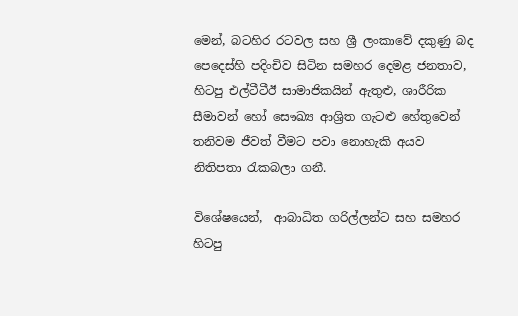මෙන්, බටහිර රටවල සහ ශ්‍රී ලංකාවේ දකුණු බද පෙදෙස්හි පදිංචිව සිටින සමහර දෙමළ ජනතාව, හිටපු එල්ටීටීඊ සාමාජිකයින් ඇතුළු, ශාරීරික සීමාවන් හෝ සෞඛ්‍ය ආශ්‍රිත ගැටළු හේතුවෙන් තනිවම ජීවත් වීමට පවා නොහැකි අයව නිතිපතා රැකබලා ගනී.

විශේෂයෙන්,  ආබාධිත ගරිල්ලන්ට සහ සමහර හිටපු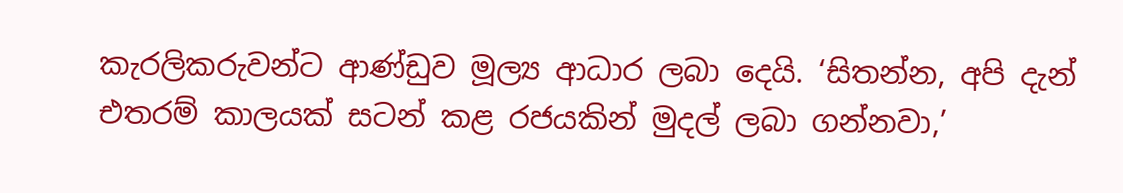කැරලිකරුවන්ට ආණ්ඩුව මූල්‍ය ආධාර ලබා දෙයි. ‘සිතන්න, අපි දැන් එතරම් කාලයක් සටන් කළ රජයකින් මුදල් ලබා ගන්නවා,’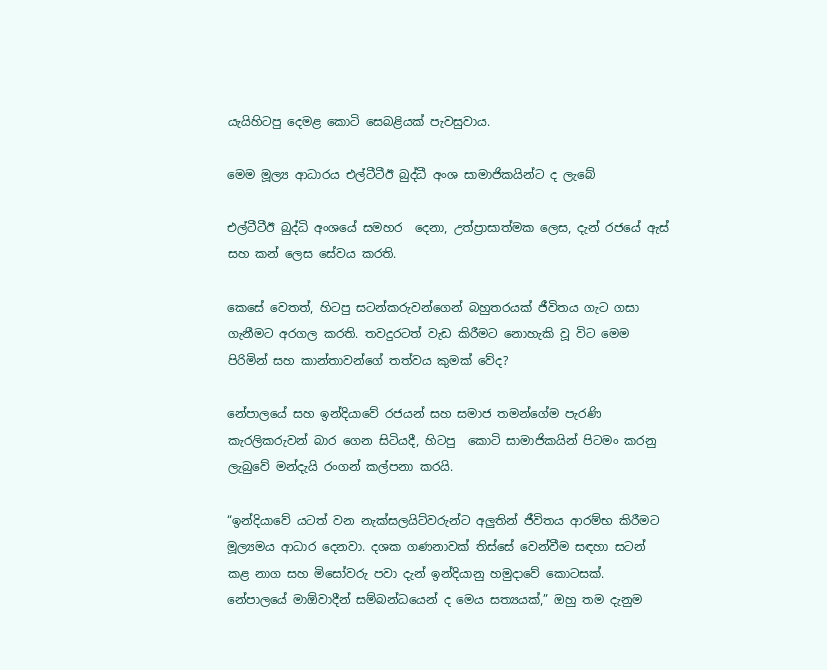යැයිහිටපු දෙමළ කොටි සෙබළියක් පැවසුවාය.

මෙම මූල්‍ය ආධාරය එල්ටීටීඊ බුද්ධී අංශ සාමාජිකයින්ට ද ලැබේ

එල්ටීටීඊ බුද්ධි අංශයේ සමහර  දෙනා, උත්ප්‍රාසාත්මක ලෙස, දැන් රජයේ ඇස් සහ කන් ලෙස සේවය කරති.

කෙසේ වෙතත්, හිටපු සටන්කරුවන්ගෙන් බහුතරයක් ජීවිතය ගැට ගසා ගැනීමට අරගල කරති. තවදුරටත් වැඩ කිරීමට නොහැකි වූ විට මෙම පිරිමින් සහ කාන්තාවන්ගේ තත්වය කුමක් වේද?

නේපාලයේ සහ ඉන්දියාවේ රජයන් සහ සමාජ තමන්ගේම පැරණි කැරලිකරුවන් බාර ගෙන සිටියදී, හිටපු  කොටි සාමාජිකයින් පිටමං කරනු ලැබුවේ මන්දැයි රංගන් කල්පනා කරයි.

“ඉන්දියාවේ යටත් වන නැක්සලයිට්වරුන්ට අලුතින් ජීවිතය ආරම්භ කිරීමට මූල්‍යමය ආධාර දෙනවා. දශක ගණනාවක් තිස්සේ වෙන්වීම සඳහා සටන් කළ නාග සහ මිසෝවරු පවා දැන් ඉන්දියානු හමුදාවේ කොටසක්. නේපාලයේ මාඕවාදීන් සම්බන්ධයෙන් ද මෙය සත්‍යයක්,” ඔහු තම දැනුම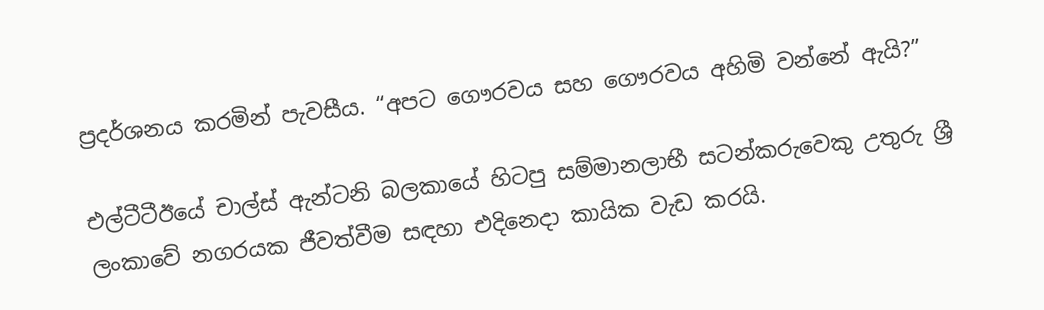ප්‍රදර්ශනය කරමින් පැවසීය. “අපට ගෞරවය සහ ගෞරවය අහිමි වන්නේ ඇයි?”

එල්ටීටීඊයේ චාල්ස් ඇන්ටනි බලකායේ හිටපු සම්මානලාභී සටන්කරුවෙකු උතුරු ශ්‍රී ලංකාවේ නගරයක ජීවත්වීම සඳහා එදිනෙදා කායික වැඩ කරයි.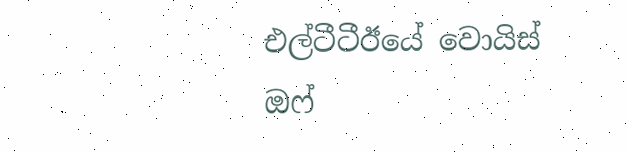එල්ටීටීඊයේ වොයිස් ඔෆ්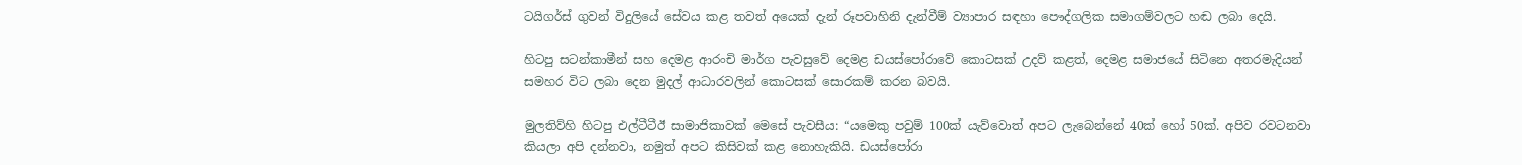ටයිගර්ස් ගුවන් විදුලියේ සේවය කළ තවත් අයෙක් දැන් රූපවාහිනි දැන්වීම් ව්‍යාපාර සඳහා පෞද්ගලික සමාගම්වලට හඬ ලබා දෙයි.

හිටපු සටන්කාමීන් සහ දෙමළ ආරංචි මාර්ග පැවසුවේ දෙමළ ඩයස්පෝරාවේ කොටසක් උදව් කළත්, දෙමළ සමාජයේ සිටින‍ෙ අතරමැදියන් සමහර විට ලබා දෙන මුදල් ආධාරවලින් කොටසක් සොරකම් කරන බවයි.

මුලතිව්හි හිටපු එල්ටීටීඊ සාමාජිකාවක් මෙසේ පැවසීය: “යමෙකු පවුම් 100ක් යැව්වොත් අපට ලැබෙන්නේ 40ක් හෝ 50ක්. අපිව රවටනවා කියලා අපි දන්නවා, නමුත් අපට කිසිවක් කළ නොහැකියි. ඩයස්පෝරා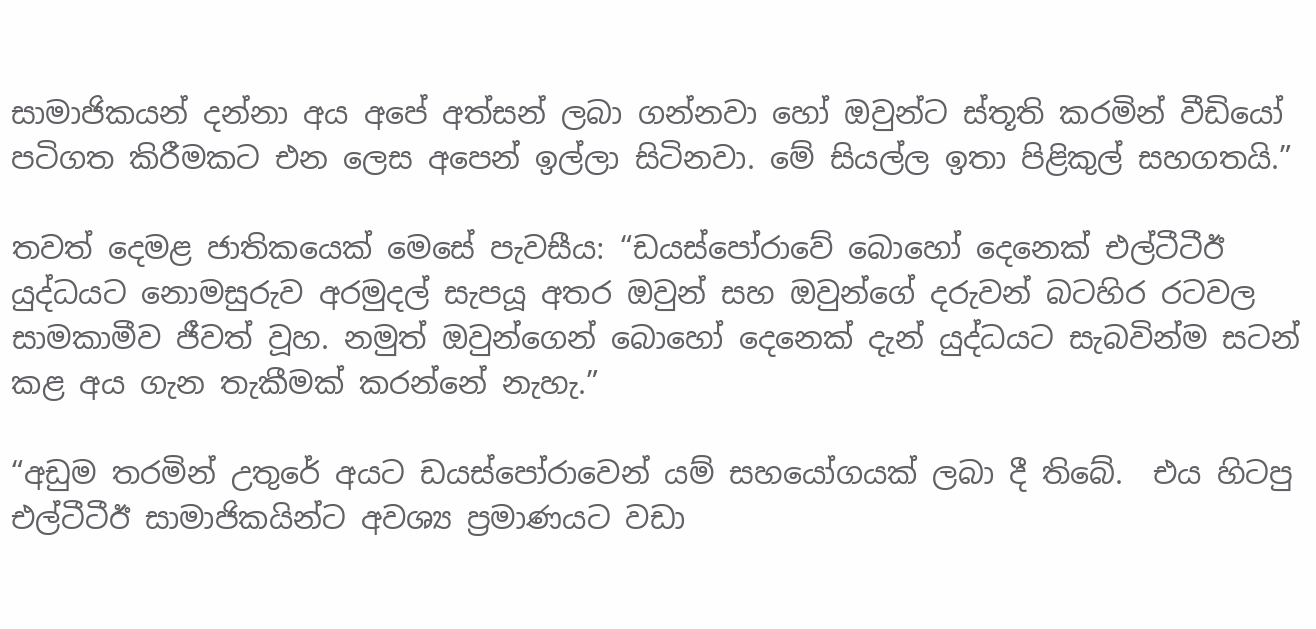සාමාජිකයන් දන්නා අය අපේ අත්සන් ලබා ගන්නවා හෝ ඔවුන්ට ස්තූති කරමින් වීඩියෝ  පටිගත කිරීමකට එන ලෙස අපෙන් ඉල්ලා සිටිනවා. මේ සියල්ල ඉතා පිළිකුල් සහගතයි.”

තවත් දෙමළ ජාතිකයෙක් මෙසේ පැවසීය: “ඩයස්පෝරාවේ බොහෝ දෙනෙක් එල්ටීටීඊ යුද්ධයට නොමසුරුව අරමුදල් සැපයූ අතර ඔවුන් සහ ඔවුන්ගේ දරුවන් බටහිර රටවල සාමකාමීව ජීවත් වූහ. නමුත් ඔවුන්ගෙන් බොහෝ දෙනෙක් දැන් යුද්ධයට සැබවින්ම සටන් කළ අය ගැන තැකීමක් කරන්නේ නැහැ.”

“අඩුම තරමින් උතුරේ අයට ඩයස්පෝරාවෙන් යම් සහයෝගයක් ලබා දී තිබේ.  එය හිටපු එල්ටීටීඊ සාමාජිකයින්ට අවශ්‍ය ප්‍රමාණයට වඩා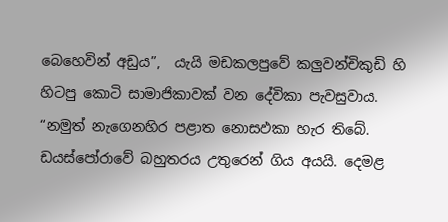බෙහෙවින් අඩුය”,  යැයි මඩකලපුවේ කලුවන්චිකුඩි හි හිටපු කොටි සාමාජිකාවක් වන දේවිකා පැවසුවාය. “නමුත් නැගෙනහිර පළාත නොසඵකා හැර තිබේ.  ඩයස්පෝරාවේ බහුතරය උතුරෙන් ගිය අයයි. දෙමළ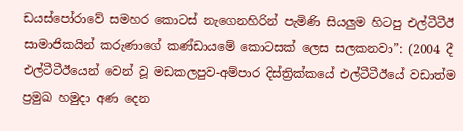ඩයස්පෝරාවේ සමහර කොටස් නැගෙනහිරින් පැමිණි සියලුම හිටපු එල්ටීටීඊ සාමාජිකයින් කරුණාගේ කණ්ඩායමේ කොටසක් ලෙස සලකනවා”: (2004 දී එල්ටීටීඊයෙන් වෙන් වූ මඩකලපුව-අම්පාර දිස්ත්‍රික්කයේ එල්ටීටීඊයේ වඩාත්ම ප්‍රමුඛ හමුදා අණ දෙන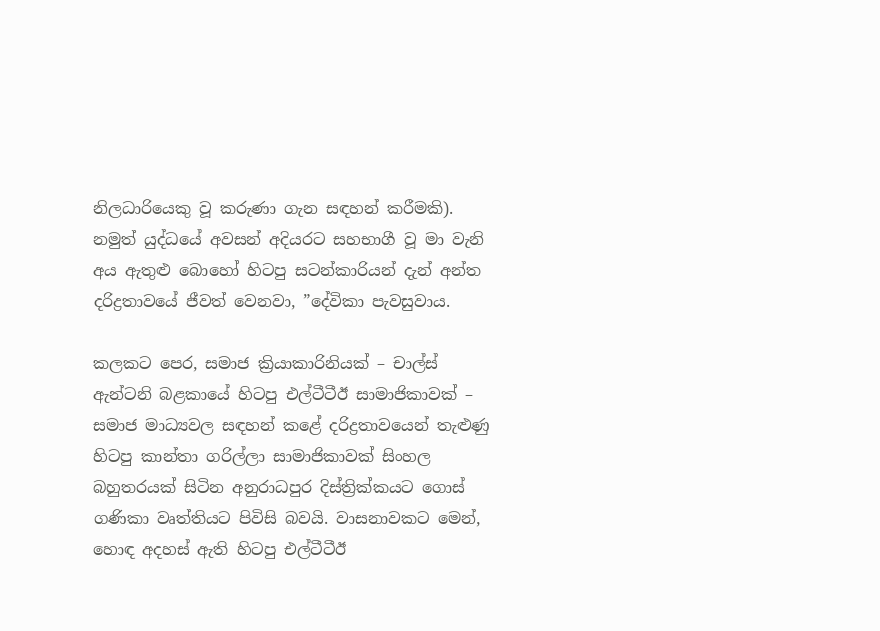නිලධාරියෙකු වූ කරුණා ගැන සඳහන් කරීමකි). නමුත් යුද්ධයේ අවසන් අදියරට සහභාගී වූ මා වැනි අය ඇතුළු බොහෝ හිටපු සටන්කාරියන් දැන් අන්ත දරිද්‍රතාවයේ ජීවත් වෙනවා, ”දේවිකා පැවසුවාය.

කලකට පෙර, සමාජ ක්‍රියාකාරිනියක් – චාල්ස් ඇන්ටනි බළකායේ හිටපු එල්ටීටීඊ සාමාජිකාවක් – සමාජ මාධ්‍යවල සඳහන් කළේ දරිද්‍රතාවයෙන් තැළුණු හිටපු කාන්තා ගරිල්ලා සාමාජිකාවක් සිංහල බහුතරයක් සිටින අනුරාධපුර දිස්ත්‍රික්කයට ගොස් ගණිකා වෘත්තියට පිවිසි බවයි. වාසනාවකට මෙන්, හොඳ අදහස් ඇති හිටපු එල්ටීටීඊ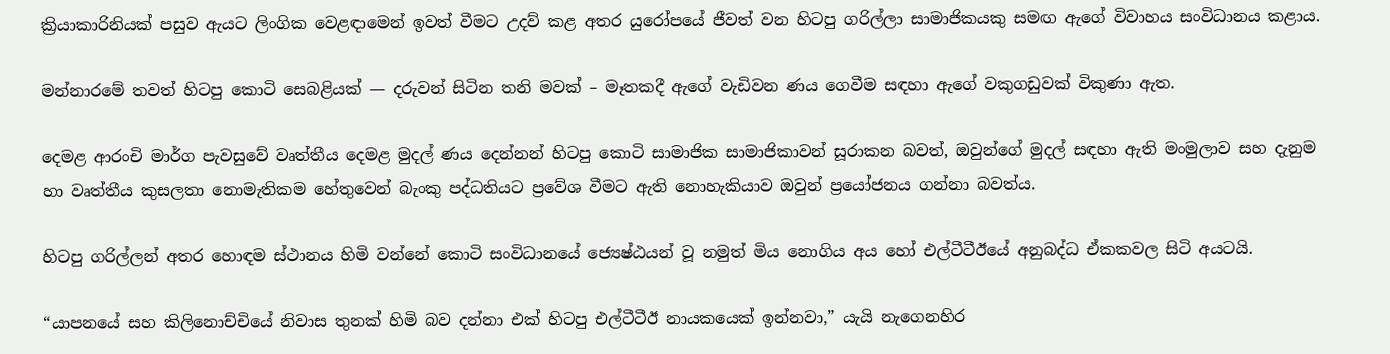ක්‍රියාකාරිනියක් පසුව ඇයට ලිංගික වෙළඳාමෙන් ඉවත් වීමට උදව් කළ අතර යුරෝපයේ ජීවත් වන හිටපු ගරිල්ලා සාමාජිකයකු සමඟ ඇගේ විවාහය සංවිධානය කළාය.

මන්නාරමේ තවත් හිටපු කොටි සෙබළියක් — දරුවන් සිටින තනි මවක් – මෑතකදී ඇගේ වැඩිවන ණය ගෙවීම සඳහා ඇගේ වකුගඩුවක් විකුණා ඇත.

දෙමළ ආරංචි මාර්ග පැවසුවේ වෘත්තීය දෙමළ මුදල් ණය දෙන්නන් හිටපු කොටි සාමාජික සාමාජිකාවන් සූරාකන බවත්, ඔවුන්ගේ මුදල් සඳහා ඇති මංමුලාව සහ දැනුම හා වෘත්තීය කුසලතා නොමැතිකම හේතුවෙන් බැංකු පද්ධතියට ප්‍රවේශ වීමට ඇති නොහැකියාව ඔවුන් ප්‍රයෝජනය ගන්නා බවත්ය.

හිටපු ගරිල්ලන් අතර හොඳම ස්ථානය හිමි වන්නේ කොටි සංවිධානයේ ජ්‍යෙෂ්ඨයන් වූ නමුත් මිය නොගිය අය හෝ එල්ටීටීඊයේ අනුබද්ධ ඒකකවල සිටි අයටයි.

“යාපනයේ සහ කිලිනොච්චියේ නිවාස තුනක් හිමි බව දන්නා එක් හිටපු එල්ටීටීඊ නායකයෙක් ඉන්නවා,” යැයි නැගෙනහිර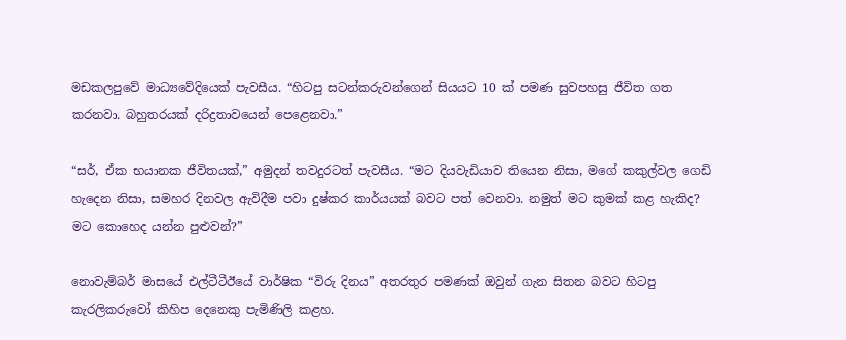මඩකලපුවේ මාධ්‍යවේදියෙක් පැවසීය. “හිටපු සටන්කරුවන්ගෙන් සියයට 10 ක් පමණ සුවපහසු ජීවිත ගත කරනවා. බහුතරයක් දරිද්‍රතාවයෙන් පෙළෙනවා.”

“සර්, ඒක භයානක ජීවිතයක්,” අමුදන් තවදුරටත් පැවසීය. “මට දියවැඩියාව තියෙන නිසා, මගේ කකුල්වල ගෙඩි හැදෙන නිසා, සමහර දිනවල ඇවිදීම පවා දුෂ්කර කාර්යයක් බවට පත් වෙනවා. නමුත් මට කුමක් කළ හැකිද? මට කොහෙද යන්න පුළුවන්?”

නොවැම්බර් මාසයේ එල්ටීටීඊයේ වාර්ෂික “විරු දිනය” අතරතුර පමණක් ඔවුන් ගැන සිතන බවට හිටපු කැරලිකරුවෝ කිහිප දෙනෙකු පැමිණිලි කළහ.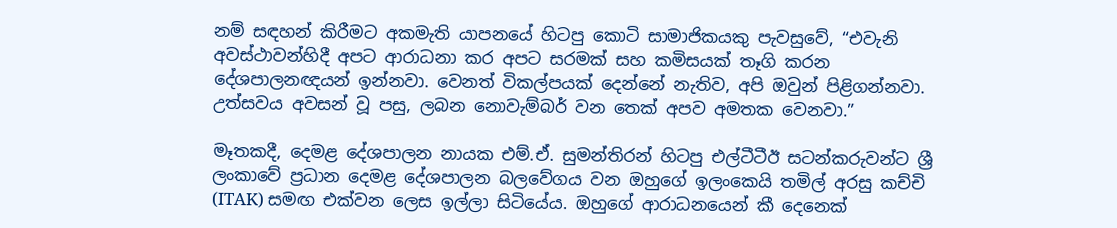නම් සඳහන් කිරීමට අකමැති යාපනයේ හිටපු කොටි සාමාජිකයකු පැවසුවේ, “එවැනි අවස්ථාවන්හිදී අපට ආරාධනා කර අපට සරමක් සහ කමිසයක් තෑගි කරන දේශපාලනඥයන් ඉන්නවා. වෙනත් විකල්පයක් දෙන්නේ නැතිව, අපි ඔවුන් පිළිගන්නවා. උත්සවය අවසන් වූ පසු, ලබන නොවැම්බර් වන තෙක් අපව අමතක වෙනවා.”

මෑතකදී, දෙමළ දේශපාලන නායක එම්.ඒ. සුමන්තිරන් හිටපු එල්ටීටීඊ සටන්කරුවන්ට ශ්‍රී ලංකාවේ ප්‍රධාන දෙමළ දේශපාලන බලවේගය වන ඔහුගේ ඉලංකෙයි තමිල් අරසු කච්චි (ITAK) සමඟ එක්වන ලෙස ඉල්ලා සිටියේය. ඔහුගේ ආරාධනයෙන් කී දෙනෙක්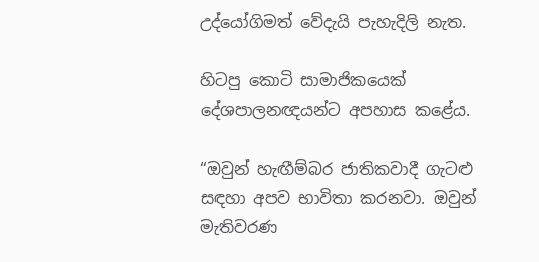උද්යෝගිමත් වේදැයි පැහැදිලි නැත.

හිටපු කොටි සාමාජිකයෙක් දේශපාලනඥයන්ට අපහාස කළේය.

“ඔවුන් හැඟීම්බර ජාතිකවාදී ගැටළු සඳහා අපව භාවිතා කරනවා. ඔවුන් මැතිවරණ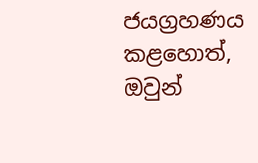ජයග්‍රහණය කළහොත්, ඔවුන්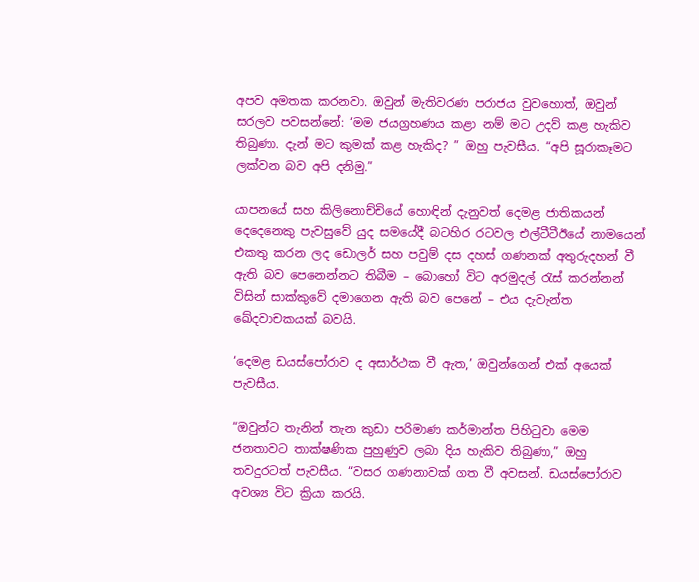අපව අමතක කරනවා. ඔවුන් මැතිවරණ පරාජය වුවහොත්, ඔවුන් සරලව පවසන්නේ: ‘මම ජයග්‍රහණය කළා නම් මට උදව් කළ හැකිව තිබුණා. දැන් මට කුමක් කළ හැකිද? ” ඔහු පැවසීය. “අපි සූරාකෑමට ලක්වන බව අපි දනිමු.”

යාපනයේ සහ කිලිනොච්චියේ හොඳින් දැනුවත් දෙමළ ජාතිකයන් දෙදෙනෙකු පැවසුවේ යුද සමයේදී බටහිර රටවල එල්ටීටීඊයේ නාමයෙන් එකතු කරන ලද ඩොලර් සහ පවුම් දස දහස් ගණනක් අතුරුදහන් වී ඇති බව පෙනෙන්නට තිබීම – බොහෝ විට අරමුදල් රැස් කරන්නන් විසින් සාක්කුවේ දමාගෙන ඇති බව පෙනේ – එය දැවැන්ත ඛේදවාචකයක් බවයි.

‘දෙමළ ඩයස්පෝරාව ද අසාර්ථක වී ඇත,’ ඔවුන්ගෙන් එක් අයෙක් පැවසීය.

“ඔවුන්ට තැනින් තැන කුඩා පරිමාණ කර්මාන්ත පිහිටුවා මෙම ජනතාවට තාක්ෂණික පුහුණුව ලබා දිය හැකිව තිබුණා,” ඔහු තවදුරටත් පැවසීය. “වසර ගණනාවක් ගත වී අවසන්. ඩයස්පෝරාව අවශ්‍ය විට ක්‍රියා කරයි.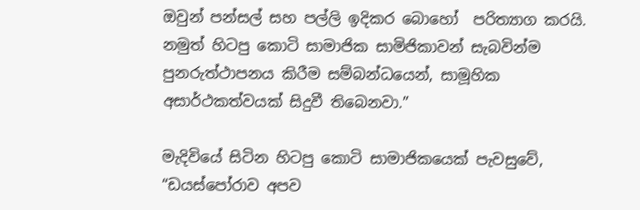ඔවුන් පන්සල් සහ පල්ලි ඉදිකර බොහෝ  පරිත්‍යාග කරයි. නමුත් හිටපු කොටි සාමාජික සාමිජිකාවන් සැබවින්ම පුනරුත්ථාපනය කිරීම සම්බන්ධයෙන්, සාමූහික අසාර්ථකත්වයක් සිදුවී තිබෙනවා.”

මැදිවියේ සිටින හිටපු කොටි සාමාජිකයෙක් පැවසුවේ, “ඩයස්පෝරාව අපව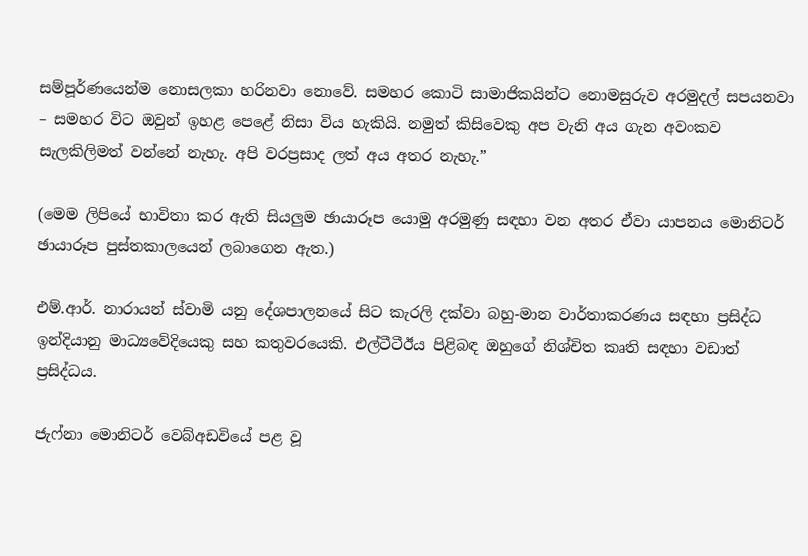සම්පූර්ණයෙන්ම නොසලකා හරිනවා නොවේ. සමහර කොටි සාමාජිකයින්ට නොමසුරුව අරමුදල් සපයනවා – සමහර විට ඔවුන් ඉහළ පෙළේ නිසා විය හැකියි. නමුත් කිසිවෙකු අප වැනි අය ගැන අවංකව සැලකිලිමත් වන්නේ නැහැ. අපි වරප්‍රසාද ලත් අය අතර නැහැ.”

(මෙම ලිපියේ භාවිතා කර ඇති සියලුම ඡායාරූප යොමු අරමුණු සඳහා වන අතර ඒවා යාපනය මොනිටර් ඡායාරූප පුස්තකාලයෙන් ලබාගෙන ඇත.)

එම්.ආර්. නාරායන් ස්වාමි යනු දේශපාලනයේ සිට කැරලි දක්වා බහු-මාන වාර්තාකරණය සඳහා ප්‍රසිද්ධ ඉන්දියානු මාධ්‍යවේදියෙකු සහ කතුවරයෙකි. එල්ටීටීඊය පිළිබඳ ඔහුගේ නිශ්චිත කෘති සඳහා වඩාත් ප්‍රසිද්ධය.

ජැෆ්නා මොනිටර් වෙබ්අඩවියේ පළ වූ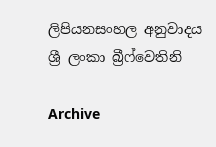ලිපියනසංහල අනුවාදය ශ්‍රී ලංකා බ්‍රීෆ්වෙතිනි

Archive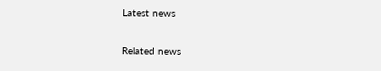Latest news

Related news